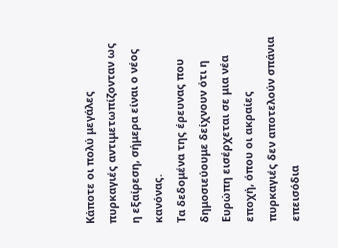Κάποτε οι πολύ μεγάλες πυρκαγιές αντιμετωπίζονταν ως η εξαίρεση, σήμερα είναι ο νέος κανόνας.
Τα δεδομένα της έρευνας που δημοσιεύουμε δείχνουν ότι η Ευρώπη εισέρχεται σε μια νέα εποχή, όπου οι ακραίες πυρκαγιές δεν αποτελούν σπάνια επεισόδια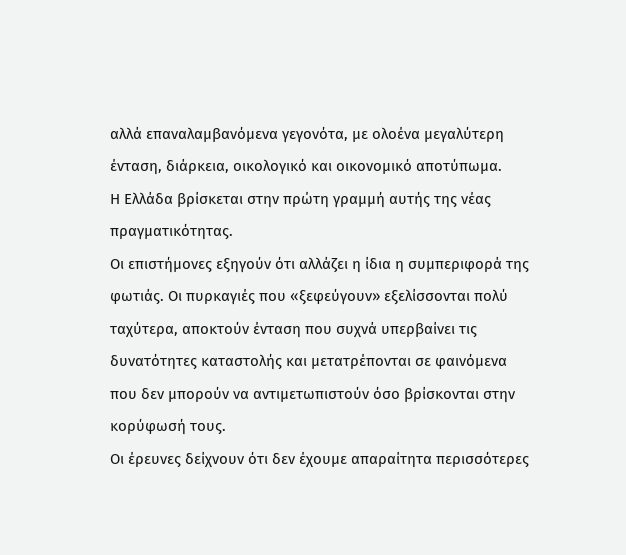αλλά επαναλαμβανόμενα γεγονότα, με ολοένα μεγαλύτερη ένταση, διάρκεια, οικολογικό και οικονομικό αποτύπωμα.
Η Ελλάδα βρίσκεται στην πρώτη γραμμή αυτής της νέας πραγματικότητας.
Οι επιστήμονες εξηγούν ότι αλλάζει η ίδια η συμπεριφορά της φωτιάς. Οι πυρκαγιές που «ξεφεύγουν» εξελίσσονται πολύ ταχύτερα, αποκτούν ένταση που συχνά υπερβαίνει τις δυνατότητες καταστολής και μετατρέπονται σε φαινόμενα που δεν μπορούν να αντιμετωπιστούν όσο βρίσκονται στην κορύφωσή τους.
Οι έρευνες δείχνουν ότι δεν έχουμε απαραίτητα περισσότερες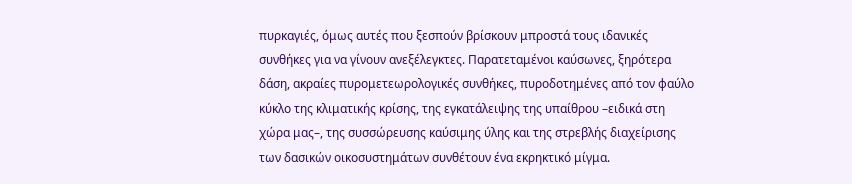πυρκαγιές, όμως αυτές που ξεσπούν βρίσκουν μπροστά τους ιδανικές συνθήκες για να γίνουν ανεξέλεγκτες. Παρατεταμένοι καύσωνες, ξηρότερα δάση, ακραίες πυρομετεωρολογικές συνθήκες, πυροδοτημένες από τον φαύλο κύκλο της κλιματικής κρίσης, της εγκατάλειψης της υπαίθρου –ειδικά στη χώρα μας–, της συσσώρευσης καύσιμης ύλης και της στρεβλής διαχείρισης των δασικών οικοσυστημάτων συνθέτουν ένα εκρηκτικό μίγμα.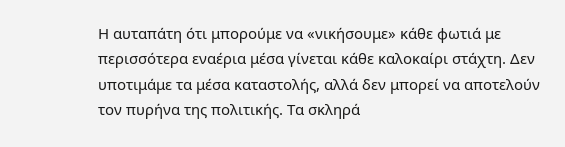Η αυταπάτη ότι μπορούμε να «νικήσουμε» κάθε φωτιά με περισσότερα εναέρια μέσα γίνεται κάθε καλοκαίρι στάχτη. Δεν υποτιμάμε τα μέσα καταστολής, αλλά δεν μπορεί να αποτελούν τον πυρήνα της πολιτικής. Τα σκληρά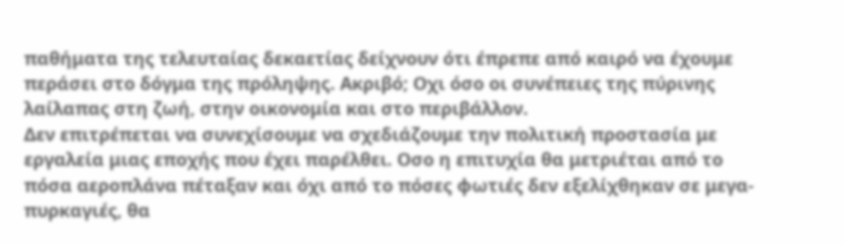παθήματα της τελευταίας δεκαετίας δείχνουν ότι έπρεπε από καιρό να έχουμε περάσει στο δόγμα της πρόληψης. Ακριβό; Οχι όσο οι συνέπειες της πύρινης λαίλαπας στη ζωή, στην οικονομία και στο περιβάλλον.
Δεν επιτρέπεται να συνεχίσουμε να σχεδιάζουμε την πολιτική προστασία με εργαλεία μιας εποχής που έχει παρέλθει. Οσο η επιτυχία θα μετριέται από το πόσα αεροπλάνα πέταξαν και όχι από το πόσες φωτιές δεν εξελίχθηκαν σε μεγα-πυρκαγιές, θα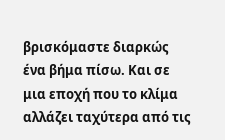βρισκόμαστε διαρκώς ένα βήμα πίσω. Και σε μια εποχή που το κλίμα αλλάζει ταχύτερα από τις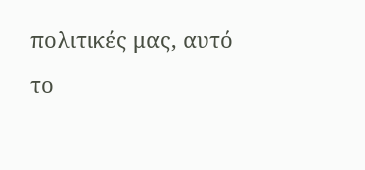πολιτικές μας, αυτό το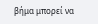βήμα μπορεί να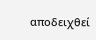αποδειχθεί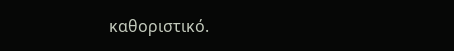καθοριστικό.